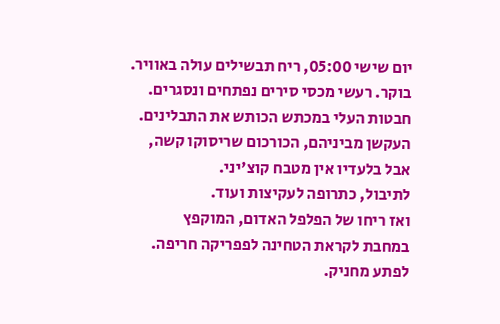יום שישי 05:00, ריח תבשילים עולה באוויר.
בוקר. רעשי מכסי סירים נפתחים ונסגרים.
חבטות העלי במכתש הכותש את התבלינים.
העקשן מביניהם, הכורכום שריסוקו קשה,
אבל בלעדיו אין מטבח קוצ'יני.
לתיבול, כתרופה לעקיצות ועוד.
ואז ריחו של הפלפל האדום, המוקפץ
במחבת לקראת הטחינה לפפריקה חריפה.
לפתע מחניק.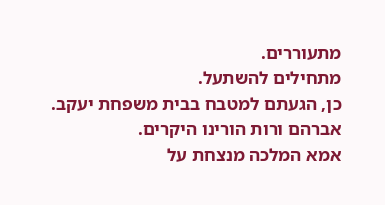מתעוררים.
מתחילים להשתעל.
כן, הגעתם למטבח בבית משפחת יעקב.
אברהם ורות הורינו היקרים.
אמא המלכה מנצחת על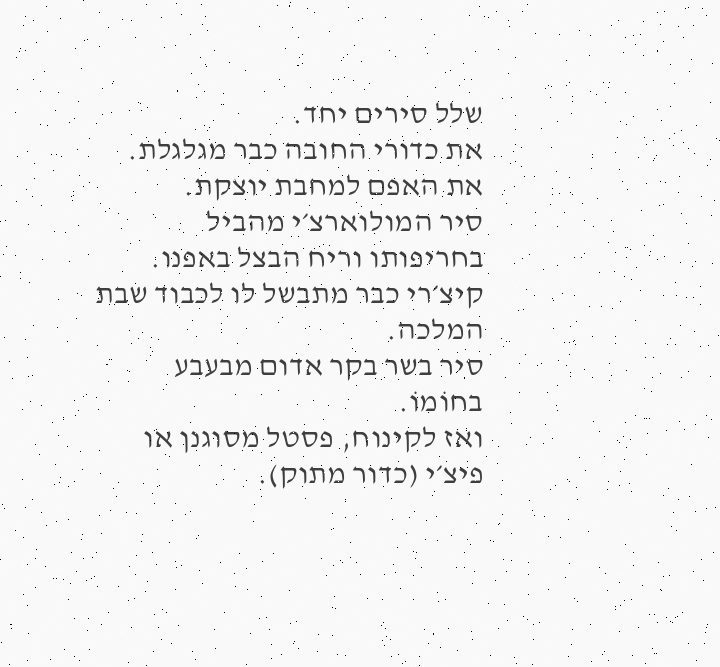שלל סירים יחד.
את כדורי החובה כבר מגלגלת.
את האפם למחבת יוצקת.
סיר המולוארצ׳י מהביל בחריפותו וריח הבצל באפנו.
קיצ׳רי כבר מתבשל לו לכבוד שבת המלכה.
סיר בשר בקר אדום מבעבע בחוֹמוֹ.
ואז לקינוח, פסטל מסוגנן או פיצ׳י (כדור מתוק).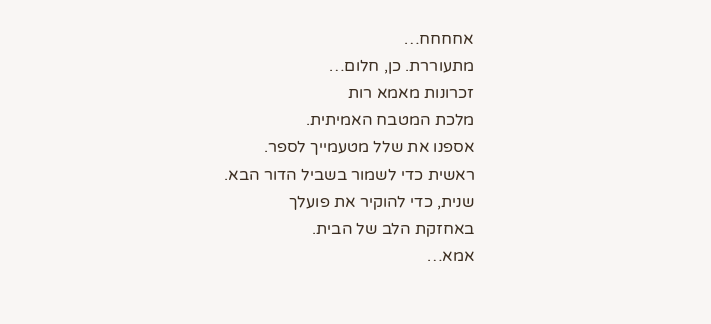אחחחח…
מתעוררת. כן, חלום…
זכרונות מאמא רות
מלכת המטבח האמיתית.
אספנו את שלל מטעמייך לספר.
ראשית כדי לשמור בשביל הדור הבא.
שנית, כדי להוקיר את פועלך
באחזקת הלב של הבית.
אמא…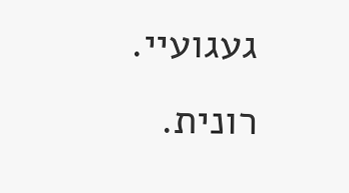געגועיי.
רונית.